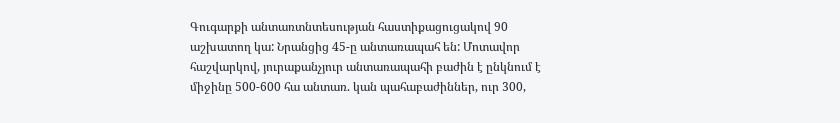Գուգարքի անտառտնտեսության հաստիքացուցակով 90 աշխատող կա: Նրանցից 45-ը անտառապահ են: Մոտավոր հաշվարկով, յուրաքանչյուր անտառապահի բաժին է ընկնում է միջինը 500-600 հա անտառ. կան պահաբաժիններ, ուր 300,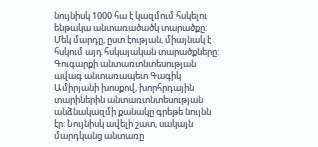նույնիսկ 1000 հա է կազմում հսկելու ենթակա անտառածածկ տարածքը: Մեկ մարդը, ըստ էության, միայնակ է հսկում այդ հսկայական տարածքները:
Գուգարքի անտառտնտեսության ավագ անտառապետ Գագիկ Ամիրյանի խոսքով, խորհրդային տարիներին անտառտնտեսության անձնակազմի քանակը գրեթե նույնն էր: Նույնիսկ ավելի շատ, սակայն մարդկանց անտառը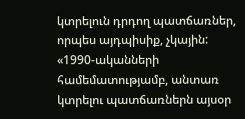կտրելուն դրդող պատճառներ, որպես այդպիսիք, չկային: «1990-ականների համեմատությամբ, անտառ կտրելու պատճառներն այսօր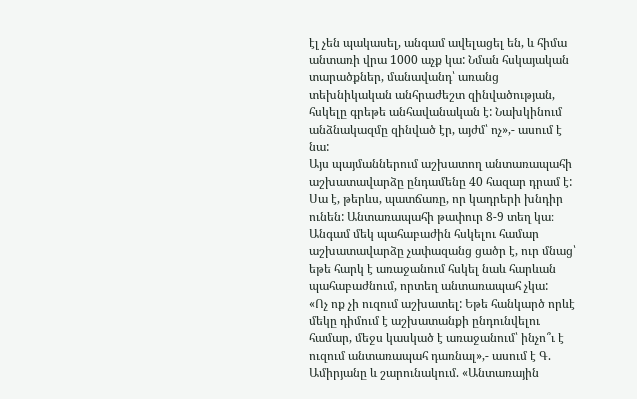էլ չեն պակասել, անգամ ավելացել են, և հիմա անտառի վրա 1000 աչք կա: Նման հսկայական տարածքներ, մանավանդ՝ առանց տեխնիկական անհրաժեշտ զինվածության, հսկելը գրեթե անհավանական է: Նախկինում անձնակազմը զինված էր, այժմ՝ ոչ»,- ասում է նա:
Այս պայմաններում աշխատող անտառապահի աշխատավարձը ընդամենը 40 հազար դրամ է: Սա է, թերևս, պատճառը, որ կադրերի խնդիր ունեն: Անտառապահի թափուր 8-9 տեղ կա։ Անգամ մեկ պահաբաժին հսկելու համար աշխատավարձը չափազանց ցածր է, ուր մնաց՝ եթե հարկ է առաջանում հսկել նաև հարևան պահաբաժնում, որտեղ անտառապահ չկա:
«Ոչ ոք չի ուզում աշխատել: Եթե հանկարծ որևէ մեկը դիմում է աշխատանքի ընդունվելու համար, մեջս կասկած է առաջանում՝ ինչո՞ւ է ուզում անտառապահ դառնալ»,- ասում է Գ. Ամիրյանը և շարունակում. «Անտառային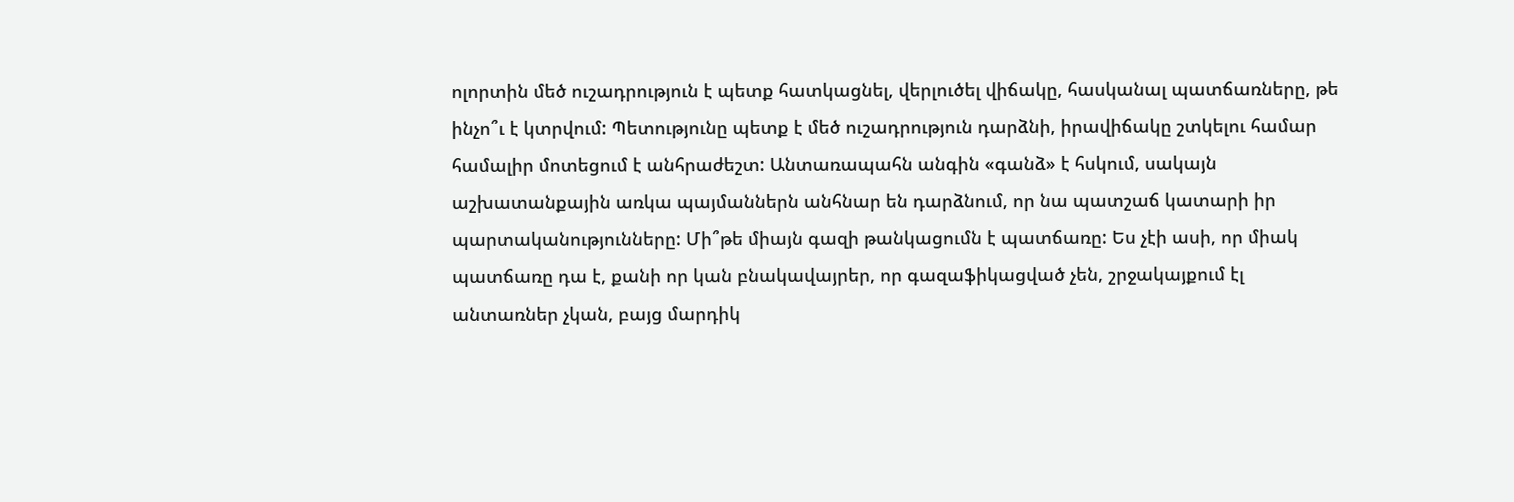ոլորտին մեծ ուշադրություն է պետք հատկացնել, վերլուծել վիճակը, հասկանալ պատճառները, թե ինչո՞ւ է կտրվում: Պետությունը պետք է մեծ ուշադրություն դարձնի, իրավիճակը շտկելու համար համալիր մոտեցում է անհրաժեշտ: Անտառապահն անգին «գանձ» է հսկում, սակայն աշխատանքային առկա պայմաններն անհնար են դարձնում, որ նա պատշաճ կատարի իր պարտականությունները: Մի՞թե միայն գազի թանկացումն է պատճառը: Ես չէի ասի, որ միակ պատճառը դա է, քանի որ կան բնակավայրեր, որ գազաֆիկացված չեն, շրջակայքում էլ անտառներ չկան, բայց մարդիկ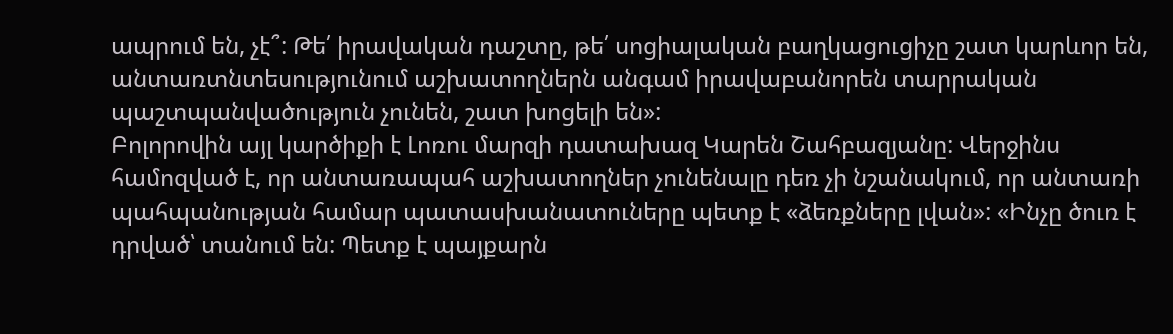ապրում են, չէ՞: Թե՛ իրավական դաշտը, թե՛ սոցիալական բաղկացուցիչը շատ կարևոր են, անտառտնտեսությունում աշխատողներն անգամ իրավաբանորեն տարրական պաշտպանվածություն չունեն, շատ խոցելի են»:
Բոլորովին այլ կարծիքի է Լոռու մարզի դատախազ Կարեն Շահբազյանը: Վերջինս համոզված է, որ անտառապահ աշխատողներ չունենալը դեռ չի նշանակում, որ անտառի պահպանության համար պատասխանատուները պետք է «ձեռքները լվան»: «Ինչը ծուռ է դրված՝ տանում են: Պետք է պայքարն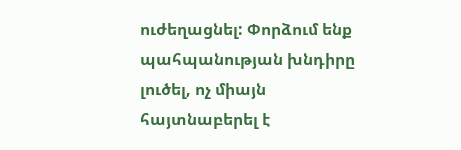ուժեղացնել: Փորձում ենք պահպանության խնդիրը լուծել, ոչ միայն հայտնաբերել է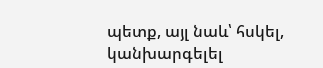պետք, այլ նաև՝ հսկել, կանխարգելել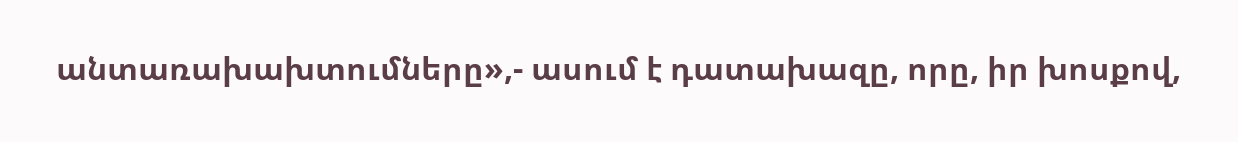անտառախախտումները»,- ասում է դատախազը, որը, իր խոսքով,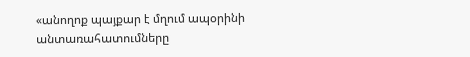«անողոք պայքար է մղում ապօրինի անտառահատումները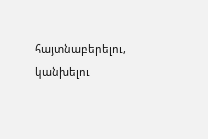հայտնաբերելու, կանխելու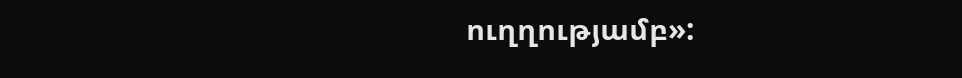ուղղությամբ»: